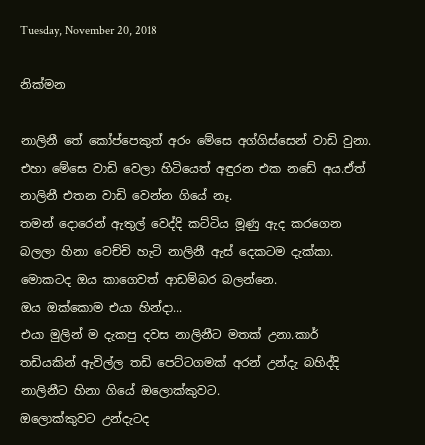Tuesday, November 20, 2018

නික්මන

නාලිනී තේ කෝප්පෙකුත් අරං මේසෙ අග්ගිස්සෙන් වාඩි වුනා.
එහා මේසෙ වාඩි වෙලා හිටියෙත් අඳුරන එක නඩේ අය.ඒත් නාලිනී එතන වාඩි වෙන්න ගියේ නෑ.
තමන් දොරෙන් ඇතුල් වෙද්දි කට්ටිය මූණු ඇද කරගෙන බලලා හිනා වෙච්චි හැටි නාලිනී ඇස් දෙකටම දැක්කා.
මොකටද ඔය කාගෙවත් ආඩම්බර බලන්නෙ.
ඔය ඔක්කොම එයා හින්දා...
එයා මුලින් ම දැකපු දවස නාලිනීට මතක් උනා.කාර් තඩියකින් ඇවිල්ල තඩි පෙට්ටගමක් අරන් උන්දැ බහිද්දි නාලිනීට හිනා ගියේ ඔලොක්කුවට.
ඔලොක්කුවට උන්දැටද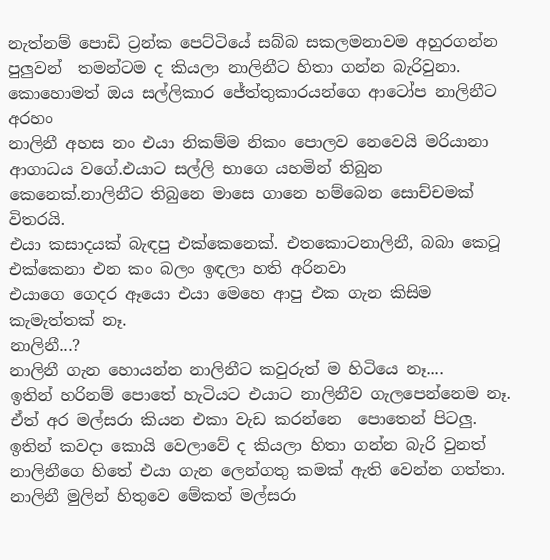නැත්නම් පොඩි ට්‍රන්ක පෙට්ටියේ සබ්බ සකලමනාවම අහුරගන්න පුලුවන්  තමන්ටම ද කියලා නාලිනීට හිතා ගන්න බැරිවුනා.
කොහොමත් ඔය සල්ලිකාර ජේත්තුකාරයන්ගෙ ආටෝප නාලිනීට අරහං
නාලිනී අහස නං එයා නිකම්ම නිකං පොලව නෙවෙයි මරියානා ආගාධය වගේ.එයාට සල්ලි භාගෙ යහමින් තිබුන කෙනෙක්.නාලිනීට තිබුනෙ මාසෙ ගානෙ හම්බෙන සොච්චමක් විතරයි.
එයා කසාදයක් බැඳපු එක්කෙනෙක්. එතකොටනාලිනී, බබා කෙටූ එක්කෙනා එන කං බලං ඉඳලා හති අරිනවා
එයාගෙ ගෙදර ඈයො එයා මෙහෙ ආපු එක ගැන කිසිම කැමැත්තක් නෑ.
නාලිනී...?
නාලිනී ගැන හොයන්න නාලිනීට කවුරුත් ම හිටියෙ නෑ....
ඉතින් හරිනම් පොතේ හැටියට එයාට නාලිනීව ගැලපෙන්නෙම නෑ.
ඒත් අර මල්සරා කියන එකා වැඩ කරන්නෙ  පොතෙන් පිටලු.
ඉතින් කවදා කොයි වෙලාවේ ද කියලා හිතා ගන්න බැරි වුනත් නාලිනීගෙ හිතේ එයා ගැන ලෙන්ගතු කමක් ඇති වෙන්න ගත්තා.
නාලිනී මුලින් හිතුවෙ මේකත් මල්සරා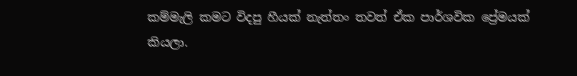කම්මැලි කමට විදපු හීයක් නැත්තං තවත් ඒක පාර්ශවික ප්‍රේමයක් කියලා.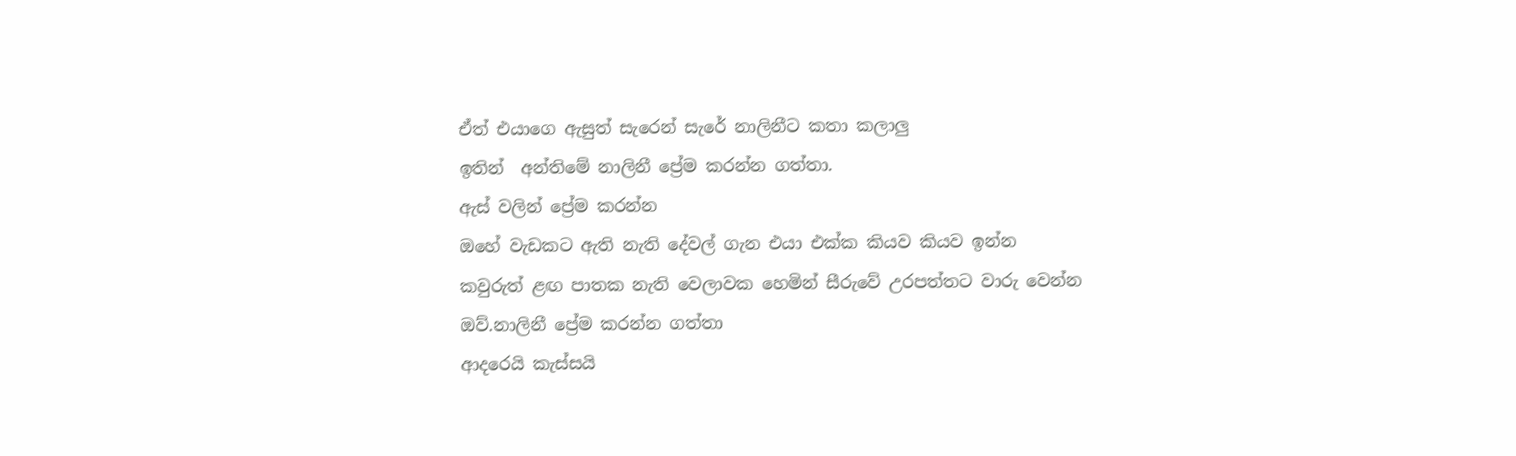ඒත් එයාගෙ ඇසුත් සැරෙන් සැරේ නාලිනීට කතා කලාලු
ඉතින්  අන්තිමේ නාලිනී ප්‍රේම කරන්න ගත්තා.
ඇස් වලින් ප්‍රේම කරන්න
ඔහේ වැඩකට ඇති නැති දේවල් ගැන එයා එක්ක කියව කියව ඉන්න
කවුරුත් ළඟ පාතක නැති වෙලාවක හෙමින් සීරුවේ උරපත්තට වාරු වෙන්න
ඔව්.නාලිනී ප්‍රේම කරන්න ගත්තා
ආදරෙයි කැස්සයි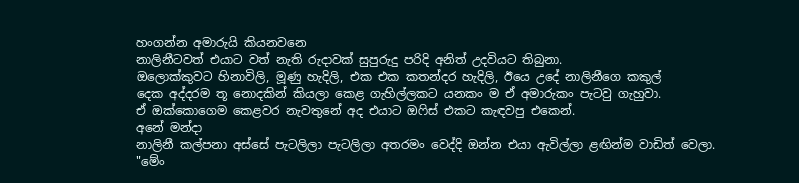හංගන්න අමාරුයි කියනවනෙ
නාලිනීටවත් එයාට වත් නැති රුදාවක් සුපුරුදු පරිදි අනිත් උදවියට තිබුනා.
ඔලොක්කුවට හිනාවිලි, මූණු හැදිලි, එක එක කතන්දර හැදිලි, ඊයෙ උදේ නාලිනීගෙ කකුල්
දෙක අද්දරම තූ නොදකින් කියලා කෙළ ගැහිල්ලකට යනකං ම ඒ අමාරුකං පැටවු ගැහුවා.
ඒ ඔක්කොගෙම කෙළවර නැවතුනේ අද එයාට ඔෆිස් එකට කැඳවපු එකෙන්.
අනේ මන්දා
නාලිනී කල්පනා අස්සේ පැටලිලා පැටලිලා අතරමං වෙද්දි ඔන්න එයා ඇවිල්ලා ළඟින්ම වාඩිත් වෙලා.
"මේං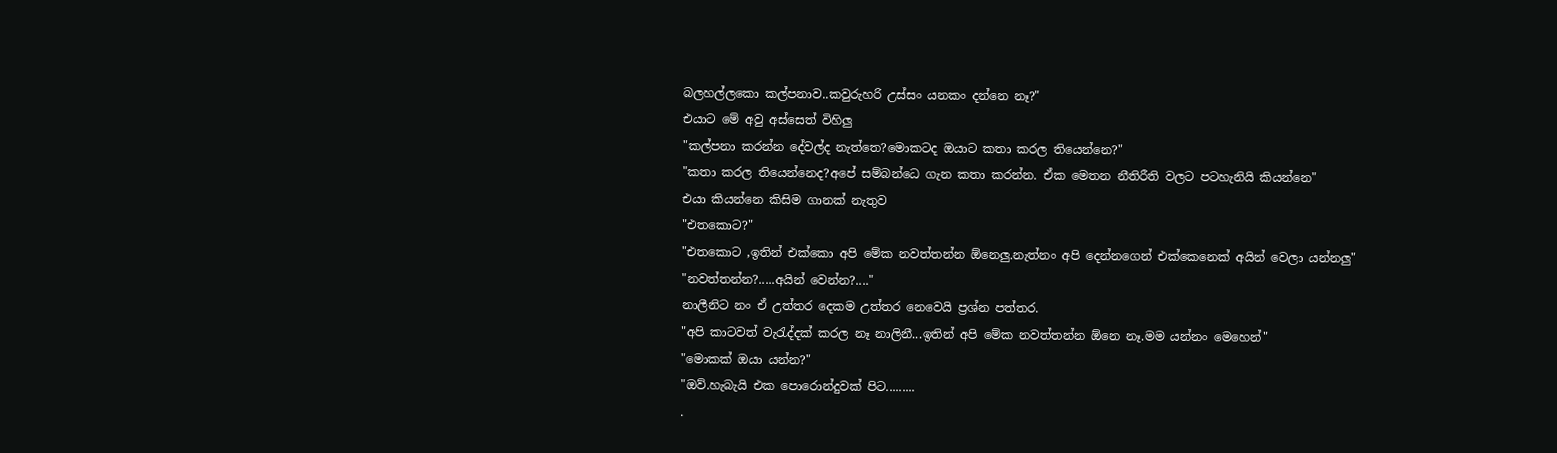බලහල්ලකො කල්පනාව..කවුරුහරි උස්සං යනකං දන්නෙ නෑ?"
එයාට මේ අවු අස්සෙත් විහිලු
"කල්පනා කරන්න දේවල්ද නැත්තෙ?මොකටද ඔයාට කතා කරල තියෙන්නෙ?"
"කතා කරල තියෙන්නෙද?අපේ සම්බන්ධෙ ගැන කතා කරන්න. ඒක මෙතන නීතිරීති වලට පටහැනියි කියන්නෙ"
එයා කියන්නෙ කිසිම ගානක් නැතුව
"එතකොට?"
"එතකොට ,ඉතින් එක්කො අපි මේක නවත්තන්න ඕනෙලු.නැත්නං අපි දෙන්නගෙන් එක්කෙනෙක් අයින් වෙලා යන්නලු"
"නවත්‍තන්න?.....අයින් වෙන්න?...."
නාලීනිට නං ඒ උත්තර දෙකම උත්තර නෙවෙයි ප්‍රශ්න පත්තර.
"අපි කාටවත් වැරැද්දක් කරල නෑ නාලිනී...ඉතින් අපි මේක නවත්තන්න ඕනෙ නෑ.මම යන්නං මෙහෙන්"
"මොකක් ඔයා යන්න?"
"ඔව්.හැබැයි එක පොරොන්දුවක් පිට.........
.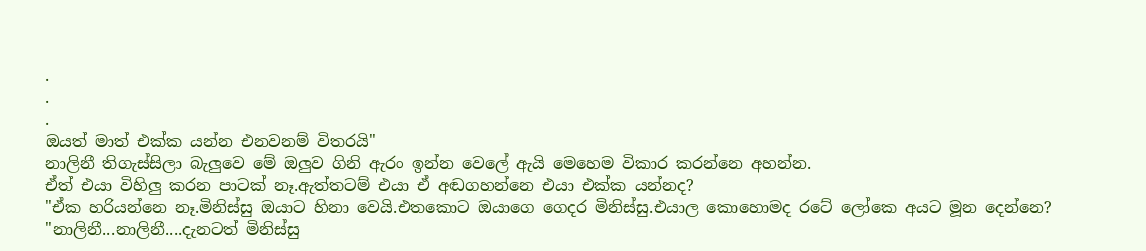.
.
.
ඔයත් මාත් එක්ක යන්න එනවනම් විතරයි"
නාලිනී තිගැස්සිලා බැලුවෙ මේ ඔලුව ගිනි ඇරං ඉන්න වෙලේ ඇයි මෙහෙම විකාර කරන්නෙ අහන්න.
ඒත් එයා විහිලු කරන පාටක් නෑ.ඇත්තටම් එයා ඒ අඬගහන්නෙ එයා එක්ක යන්නද?
"ඒක හරියන්නෙ නෑ.මිනිස්සු ඔයාට හිනා වෙයි.එතකොට ඔයාගෙ ගෙදර මිනිස්සු.එයාල කොහොමද රටේ ලෝකෙ අයට මූන දෙන්නෙ?
"නාලිනී...නාලිනී....දැනටත් මිනිස්සු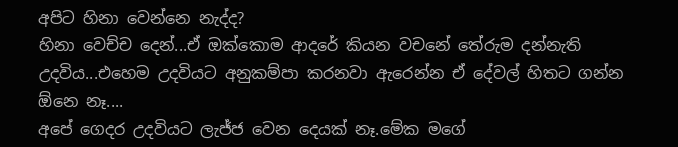අපිට හිනා වෙන්නෙ නැද්ද?
හිනා වෙච්ච දෙන්...ඒ ඔක්කොම ආදරේ කියන වචනේ තේරුම දන්නැති උදවිය...එහෙම උදවියට අනුකම්පා කරනවා ඇරෙන්න ඒ දේවල් හිතට ගන්න ඕනෙ නෑ....
අපේ ගෙදර උදවියට ලැජ්ජ වෙන දෙයක් නෑ.මේක මගේ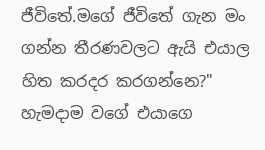ජීවිතේ.මගේ ජීවිතේ ගැන මං ගන්න තීරණවලට ඇයි එයාල හිත කරදර කරගන්නෙ?"
හැමදාම වගේ එයාගෙ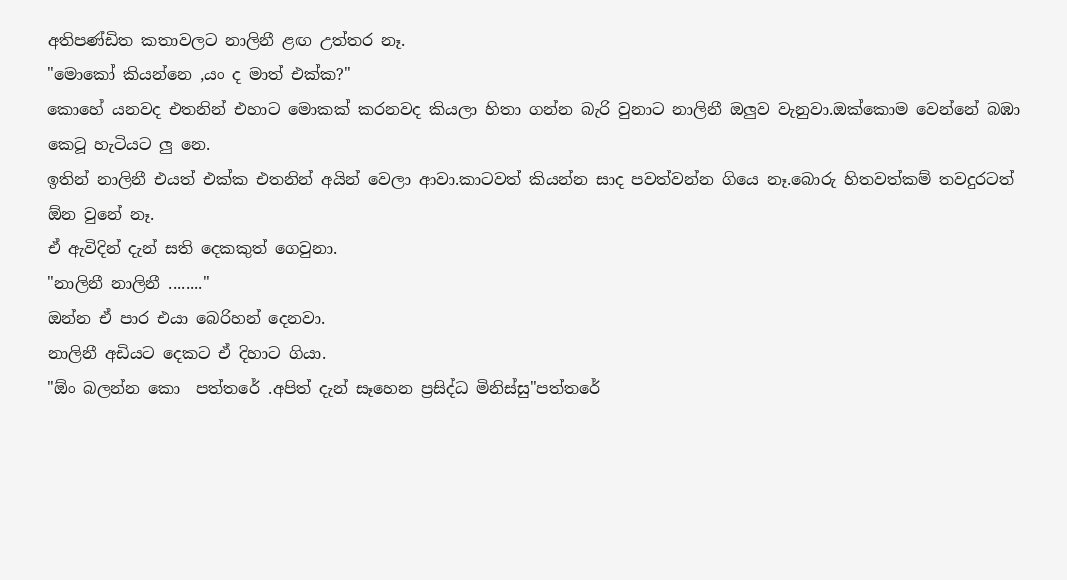අතිපණ්ඩිත කතාවලට නාලිනී ළඟ උත්තර නෑ.
"මොකෝ කියන්නෙ ,යං ද මාත් එක්ක?"
කොහේ යනවද එතනින් එහාට මොකක් කරනවද කියලා හිතා ගන්න බැරි වුනාට නාලිනී ඔලුව වැනුවා.ඔක්කොම වෙන්නේ බඹා කෙටූ හැටියට ලු නෙ.
ඉතින් නාලිනී එයත් එක්ක එතනින් අයින් වෙලා ආවා.කාටවත් කියන්න සාද පවත්වන්න ගියෙ නෑ.බොරු හිතවත්කම් තවදුරටත් ඕන වුනේ නෑ.
ඒ ඇවිදින් දැන් සති දෙකකුත් ගෙවුනා.
"නාලිනී නාලිනී ........"
ඔන්න ඒ පාර එයා බෙරිහන් දෙනවා.
නාලිනී අඩියට දෙකට ඒ දිහාට ගියා.
"ඕං බලන්න කො  පත්තරේ .අපිත් දැන් සෑහෙන ප්‍රසිද්ධ මිනිස්සු"පත්තරේ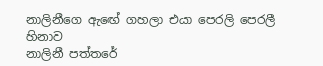නාලිනීගෙ ඇඟේ ගහලා එයා පෙරලි පෙරලී හිනාව
නාලිනී පත්තරේ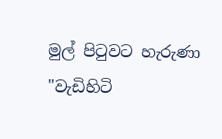මුල් පිටුවට හැරුණා
"වැඩිහිටි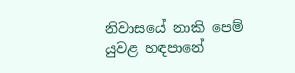නිවාසයේ නාකි පෙම් යුවළ හඳපානේ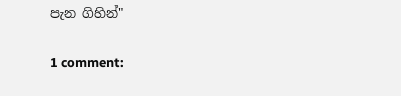පැන ගිහින්"

1 comment: